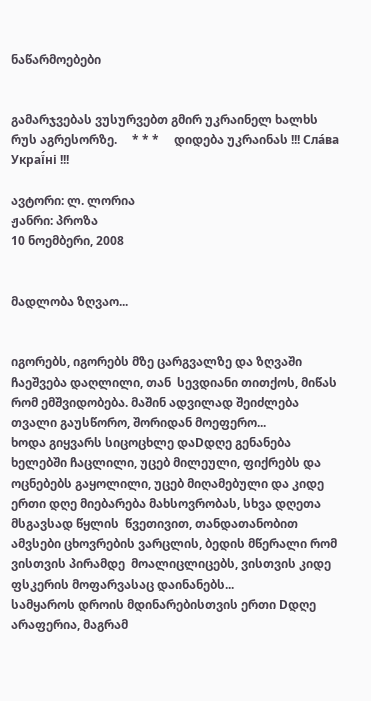ნაწარმოებები


გამარჯვებას ვუსურვებთ გმირ უკრაინელ ხალხს რუს აგრესორზე.     * * *     დიდება უკრაინას !!! Сла́ва Украї́ні !!!

ავტორი: ლ. ლორია
ჟანრი: პროზა
10 ნოემბერი, 2008


მადლობა ზღვაო...


იგორებს, იგორებს მზე ცარგვალზე და ზღვაში ჩაეშვება დაღლილი, თან  სევდიანი თითქოს, მიწას რომ ემშვიდობება. მაშინ ადვილად შეიძლება თვალი გაუსწორო, შორიდან მოეფერო...
ხოდა გიყვარს სიცოცხლე დაDდღე გენანება ხელებში ჩაცლილი, უცებ მილეული, ფიქრებს და ოცნებებს გაყოლილი, უცებ მიღამებული და კიდე ერთი დღე მიებარება მახსოვრობას, სხვა დღეთა მსგავსად წყლის  წვეთივით, თანდათანობით ამვსები ცხოვრების ვარცლის, ბედის მწერალი რომ ვისთვის პირამდე  მოალიცლიცებს, ვისთვის კიდე ფსკერის მოფარვასაც დაინანებს...
სამყაროს დროის მდინარებისთვის ერთი Dდღე არაფერია, მაგრამ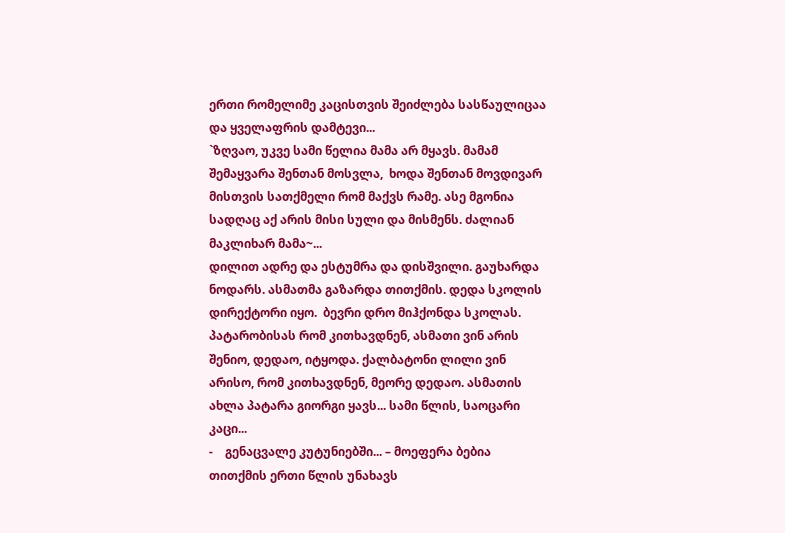ერთი რომელიმე კაცისთვის შეიძლება სასწაულიცაა და ყველაფრის დამტევი...
`ზღვაო, უკვე სამი წელია მამა არ მყავს. მამამ შემაყვარა შენთან მოსვლა,  ხოდა შენთან მოვდივარ მისთვის სათქმელი რომ მაქვს რამე. ასე მგონია სადღაც აქ არის მისი სული და მისმენს. ძალიან მაკლიხარ მამა~...
დილით ადრე და ესტუმრა და დისშვილი. გაუხარდა ნოდარს. ასმათმა გაზარდა თითქმის. დედა სკოლის დირექტორი იყო.  ბევრი დრო მიჰქონდა სკოლას. პატარობისას რომ კითხავდნენ, ასმათი ვინ არის შენიო, დედაო, იტყოდა. ქალბატონი ლილი ვინ არისო, რომ კითხავდნენ, მეორე დედაო. ასმათის ახლა პატარა გიორგი ყავს... სამი წლის, საოცარი კაცი...
-    გენაცვალე კუტუნიებში... – მოეფერა ბებია თითქმის ერთი წლის უნახავს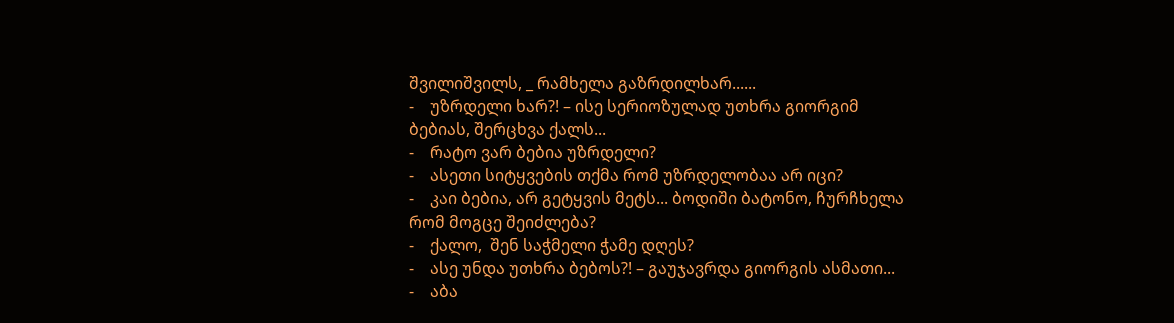შვილიშვილს, _ რამხელა გაზრდილხარ......
-    უზრდელი ხარ?! – ისე სერიოზულად უთხრა გიორგიმ ბებიას, შერცხვა ქალს...
-    რატო ვარ ბებია უზრდელი?
-    ასეთი სიტყვების თქმა რომ უზრდელობაა არ იცი?
-    კაი ბებია, არ გეტყვის მეტს... ბოდიში ბატონო, ჩურჩხელა რომ მოგცე შეიძლება?
-    ქალო,  შენ საჭმელი ჭამე დღეს?
-    ასე უნდა უთხრა ბებოს?! – გაუჯავრდა გიორგის ასმათი...
-    აბა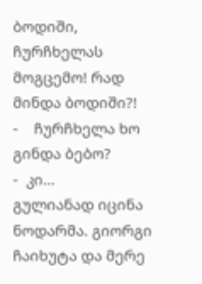ბოდიში, ჩურჩხელას მოგცემო! რად მინდა ბოდიში?!
-    ჩურჩხელა ხო გინდა ბებო?
-  კი...
გულიანად იცინა ნოდარმა. გიორგი ჩაიხუტა და მერე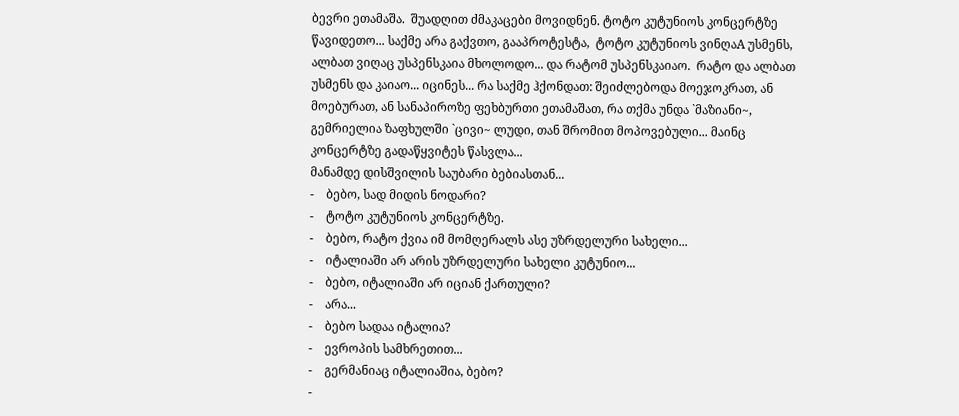ბევრი ეთამაშა.  შუადღით ძმაკაცები მოვიდნენ. ტოტო კუტუნიოს კონცერტზე წავიდეთო... საქმე არა გაქვთო, გააპროტესტა,  ტოტო კუტუნიოს ვინღაA უსმენს, ალბათ ვიღაც უსპენსკაია მხოლოდო... და რატომ უსპენსკაიაო.  რატო და ალბათ უსმენს და კაიაო... იცინეს... რა საქმე ჰქონდათ: შეიძლებოდა მოეჯოკრათ, ან მოებურათ, ან სანაპიროზე ფეხბურთი ეთამაშათ, რა თქმა უნდა `მაზიანი~, გემრიელია ზაფხულში `ცივი~ ლუდი, თან შრომით მოპოვებული... მაინც კონცერტზე გადაწყვიტეს წასვლა...
მანამდე დისშვილის საუბარი ბებიასთან...
-    ბებო, სად მიდის ნოდარი?
-    ტოტო კუტუნიოს კონცერტზე.
-    ბებო, რატო ქვია იმ მომღერალს ასე უზრდელური სახელი...
-    იტალიაში არ არის უზრდელური სახელი კუტუნიო...
-    ბებო, იტალიაში არ იციან ქართული?
-    არა...
-    ბებო სადაა იტალია?
-    ევროპის სამხრეთით...
-    გერმანიაც იტალიაშია, ბებო?
-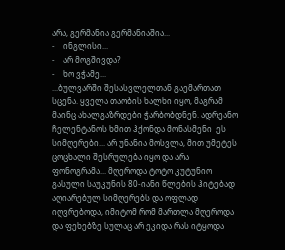არა, გერმანია გერმანიაშია...
-    ინგლისი...
-    არ მოგშივდა?
-    ხო ვჭამე...
...ბულვარში შესასვლელთან გაემართათ სცენა. ყველა თაობის ხალხი იყო, მაგრამ მაინც ახალგაზრდები ჭარბობდნენ. ადრეანო ჩელენტანოს ხმით ჰქონდა მონასმენი  ეს სიმღერები... არ უნანია მოსვლა, მით უმეტეს ცოცხალი შესრულება იყო და არა ფონოგრამა... მღეროდა ტოტო კუტუნიო გასული საუკუნის 80-იანი წლების ჰიტებად აღიარებულ სიმღერებს და ოფლად იღვრებოდა, იმიტომ რომ მართლა მღეროდა და ფეხებზე სულაც არ ეკიდა რას იტყოდა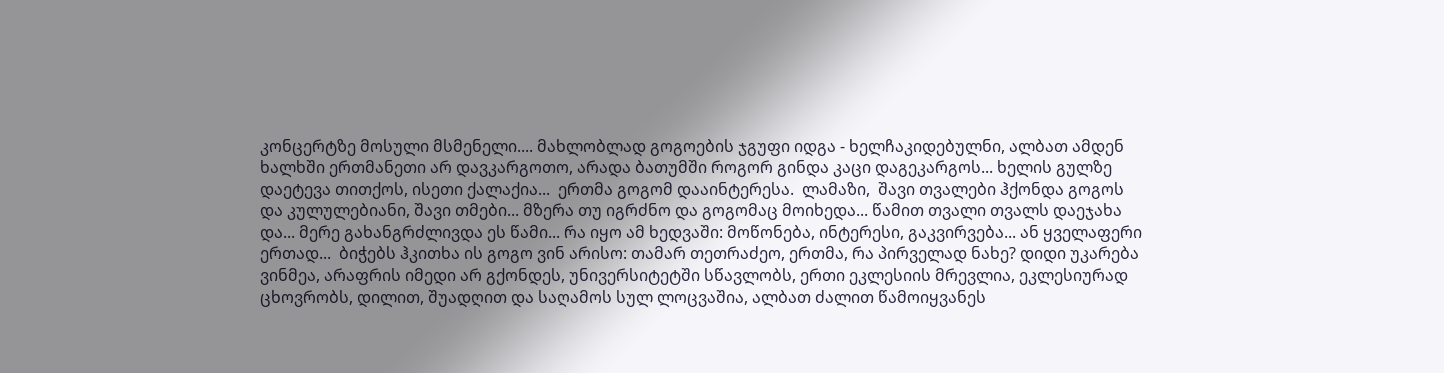კონცერტზე მოსული მსმენელი.... მახლობლად გოგოების ჯგუფი იდგა - ხელჩაკიდებულნი, ალბათ ამდენ ხალხში ერთმანეთი არ დავკარგოთო, არადა ბათუმში როგორ გინდა კაცი დაგეკარგოს... ხელის გულზე დაეტევა თითქოს, ისეთი ქალაქია...  ერთმა გოგომ დააინტერესა.  ლამაზი,  შავი თვალები ჰქონდა გოგოს და კულულებიანი, შავი თმები... მზერა თუ იგრძნო და გოგომაც მოიხედა... წამით თვალი თვალს დაეჯახა და... მერე გახანგრძლივდა ეს წამი... რა იყო ამ ხედვაში: მოწონება, ინტერესი, გაკვირვება... ან ყველაფერი ერთად...  ბიჭებს ჰკითხა ის გოგო ვინ არისო: თამარ თეთრაძეო, ერთმა, რა პირველად ნახე? დიდი უკარება ვინმეა, არაფრის იმედი არ გქონდეს, უნივერსიტეტში სწავლობს, ერთი ეკლესიის მრევლია, ეკლესიურად ცხოვრობს, დილით, შუადღით და საღამოს სულ ლოცვაშია, ალბათ ძალით წამოიყვანეს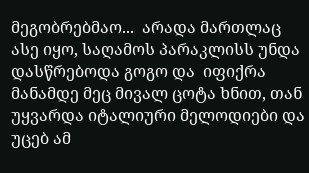მეგობრებმაო...  არადა მართლაც ასე იყო, საღამოს პარაკლისს უნდა დასწრებოდა გოგო და  იფიქრა მანამდე მეც მივალ ცოტა ხნით, თან უყვარდა იტალიური მელოდიები და უცებ ამ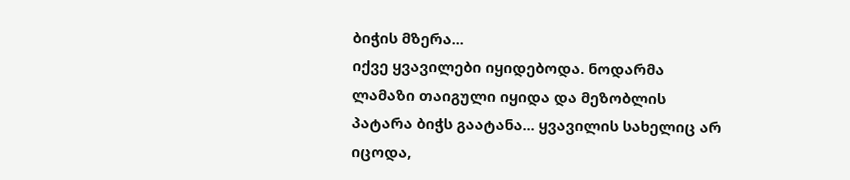ბიჭის მზერა...
იქვე ყვავილები იყიდებოდა. ნოდარმა ლამაზი თაიგული იყიდა და მეზობლის პატარა ბიჭს გაატანა... ყვავილის სახელიც არ იცოდა,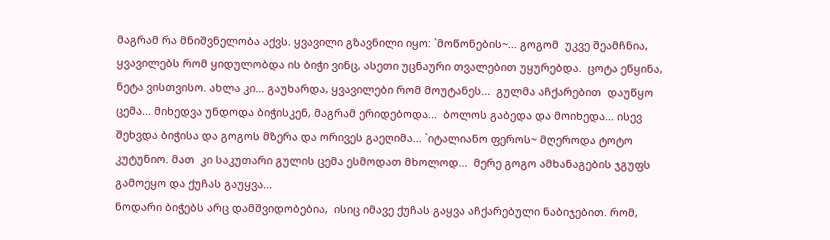მაგრამ რა მნიშვნელობა აქვს. ყვავილი გზავნილი იყო: `მოწონების~... გოგომ  უკვე შეამჩნია, ყვავილებს რომ ყიდულობდა ის ბიჭი ვინც, ასეთი უცნაური თვალებით უყურებდა.  ცოტა ეწყინა, ნეტა ვისთვისო. ახლა კი... გაუხარდა, ყვავილები რომ მოუტანეს...  გულმა აჩქარებით  დაუწყო ცემა... მიხედვა უნდოდა ბიჭისკენ, მაგრამ ერიდებოდა...  ბოლოს გაბედა და მოიხედა... ისევ შეხვდა ბიჭისა და გოგოს მზერა და ორივეს გაეღიმა... `იტალიანო ფეროს~ მღეროდა ტოტო კუტუნიო. მათ  კი საკუთარი გულის ცემა ესმოდათ მხოლოდ...  მერე გოგო ამხანაგების ჯგუფს გამოეყო და ქუჩას გაუყვა...
ნოდარი ბიჭებს არც დამშვიდობებია,  ისიც იმავე ქუჩას გაყვა აჩქარებული ნაბიჯებით. რომ,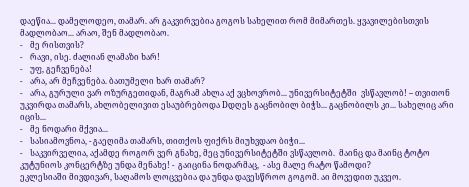დაეწია... დამელოდეო, თამარ. არ გაკვირვებია გოგოს სახელით რომ მიმართეს. ყვავილებისთვის მადლობაო... არაო, შენ მადლობაო.
-    მე რისთვის?
-    რავი, ისე. ძალიან ლამაზი ხარ!
-    უფ, გეჩვენება!
-    არა, არ მეჩვენება. ბათუმელი ხარ თამარ?
-    არა, გურული ვარ ოზურგეთიდან, მაგრამ ახლა აქ ვცხოვრობ... უნივერსიტეტში  ვსწავლობ! – თვითონ უკვირდა თამარს, ახლობელივით ესაუბრებოდა Dდღეს გაცნობილ ბიჭს... გაცნობილს კი... სახელიც არი იცის...
-    მე ნოდარი მქვია...
-    სასიამოვნოა, - გაეღიმა თამარს, თითქოს ფიქრს მიუხვდაო ბიჭი...
-    საკვირველია, აქამდე როგორ ვერ გნახე, მეც უნივერსიტეტში ვსწავლობ.  მაინც და მაინც ტოტო კუტუნიოს კონცერტზე უნდა მენახე! -  გაიცინა ნოდარმაც,  - ასე მალე რატო წამოდი?
ეკლესიაში მივდივარ, საღამოს ლოცვებია და უნდა დავესწროო გოგომ. აი მოვედით უკვეო.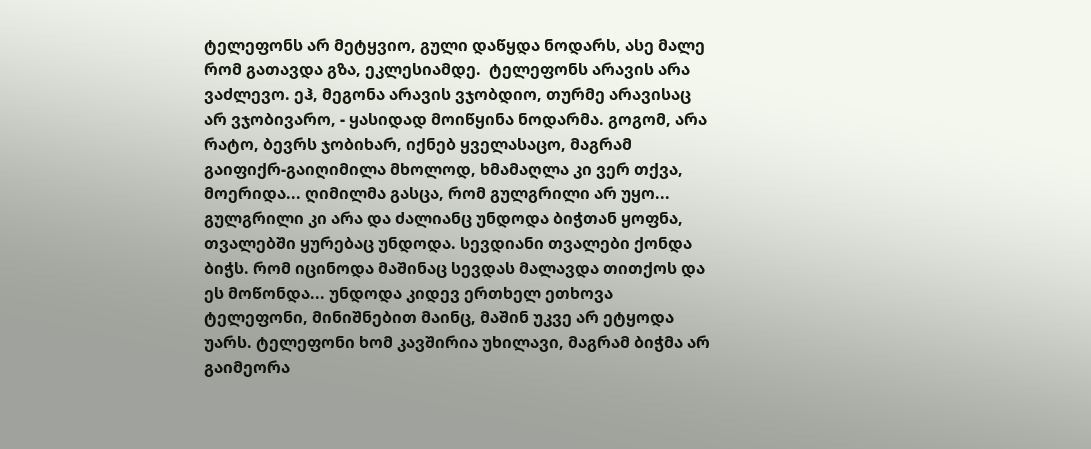ტელეფონს არ მეტყვიო, გული დაწყდა ნოდარს, ასე მალე რომ გათავდა გზა, ეკლესიამდე.  ტელეფონს არავის არა ვაძლევო. ეჰ, მეგონა არავის ვჯობდიო, თურმე არავისაც არ ვჯობივარო, - ყასიდად მოიწყინა ნოდარმა. გოგომ, არა რატო, ბევრს ჯობიხარ, იქნებ ყველასაცო, მაგრამ გაიფიქრ-გაიღიმილა მხოლოდ, ხმამაღლა კი ვერ თქვა, მოერიდა... ღიმილმა გასცა, რომ გულგრილი არ უყო... გულგრილი კი არა და ძალიანც უნდოდა ბიჭთან ყოფნა, თვალებში ყურებაც უნდოდა. სევდიანი თვალები ქონდა ბიჭს. რომ იცინოდა მაშინაც სევდას მალავდა თითქოს და ეს მოწონდა... უნდოდა კიდევ ერთხელ ეთხოვა ტელეფონი, მინიშნებით მაინც, მაშინ უკვე არ ეტყოდა უარს. ტელეფონი ხომ კავშირია უხილავი, მაგრამ ბიჭმა არ გაიმეორა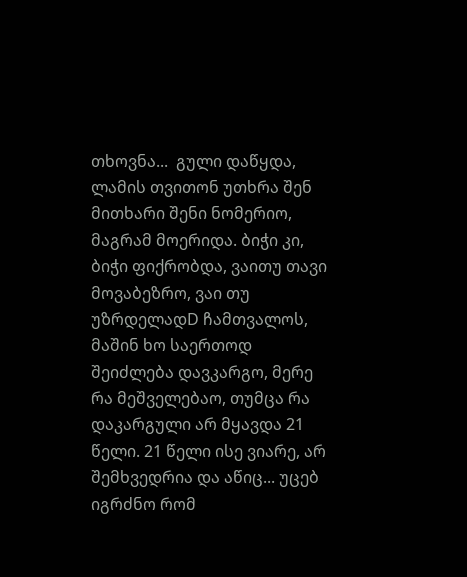თხოვნა...  გული დაწყდა, ლამის თვითონ უთხრა შენ მითხარი შენი ნომერიო, მაგრამ მოერიდა. ბიჭი კი, ბიჭი ფიქრობდა, ვაითუ თავი მოვაბეზრო, ვაი თუ უზრდელადD ჩამთვალოს, მაშინ ხო საერთოდ შეიძლება დავკარგო, მერე რა მეშველებაო, თუმცა რა დაკარგული არ მყავდა 21 წელი. 21 წელი ისე ვიარე, არ შემხვედრია და აწიც... უცებ იგრძნო რომ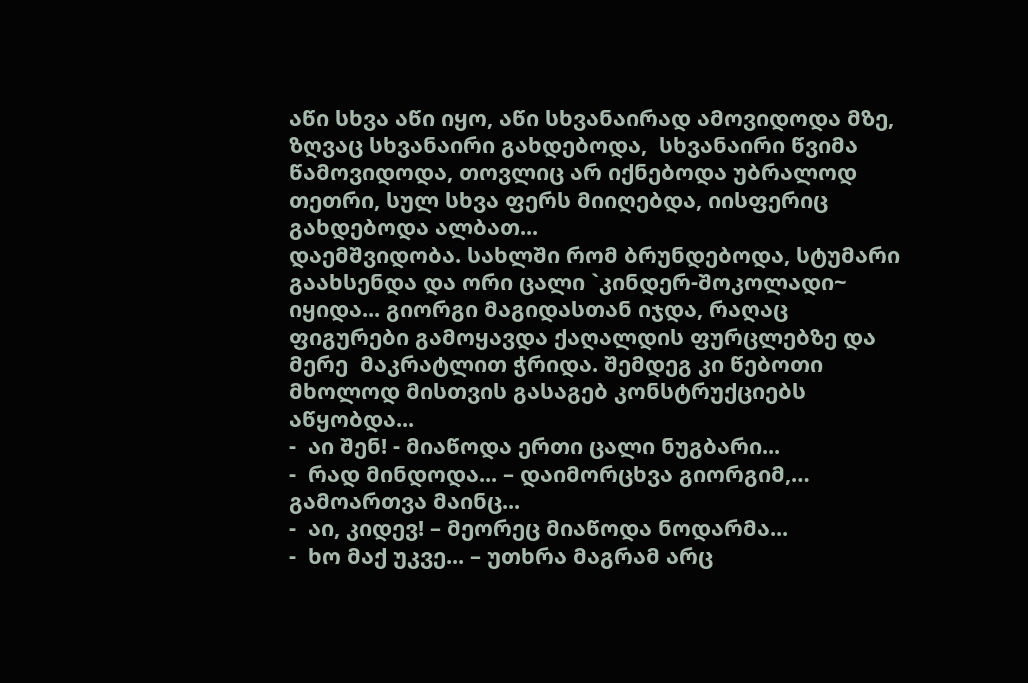აწი სხვა აწი იყო, აწი სხვანაირად ამოვიდოდა მზე, ზღვაც სხვანაირი გახდებოდა,  სხვანაირი წვიმა წამოვიდოდა, თოვლიც არ იქნებოდა უბრალოდ თეთრი, სულ სხვა ფერს მიიღებდა, იისფერიც გახდებოდა ალბათ...
დაემშვიდობა. სახლში რომ ბრუნდებოდა, სტუმარი გაახსენდა და ორი ცალი `კინდერ-შოკოლადი~ იყიდა... გიორგი მაგიდასთან იჯდა, რაღაც ფიგურები გამოყავდა ქაღალდის ფურცლებზე და მერე  მაკრატლით ჭრიდა. შემდეგ კი წებოთი მხოლოდ მისთვის გასაგებ კონსტრუქციებს აწყობდა...
-  აი შენ! - მიაწოდა ერთი ცალი ნუგბარი...
-  რად მინდოდა... – დაიმორცხვა გიორგიმ,… გამოართვა მაინც...
-  აი, კიდევ! – მეორეც მიაწოდა ნოდარმა...
-  ხო მაქ უკვე... – უთხრა მაგრამ არც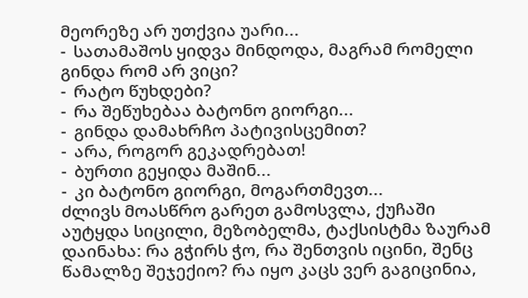მეორეზე არ უთქვია უარი...
-  სათამაშოს ყიდვა მინდოდა, მაგრამ რომელი გინდა რომ არ ვიცი?
-  რატო წუხდები?
-  რა შეწუხებაა ბატონო გიორგი...
-  გინდა დამახრჩო პატივისცემით?
-  არა, როგორ გეკადრებათ!
-  ბურთი გეყიდა მაშინ...
-  კი ბატონო გიორგი, მოგართმევთ...
ძლივს მოასწრო გარეთ გამოსვლა, ქუჩაში აუტყდა სიცილი, მეზობელმა, ტაქსისტმა ზაურამ დაინახა: რა გჭირს ჭო, რა შენთვის იცინი, შენც წამალზე შეჯექიო? რა იყო კაცს ვერ გაგიცინია,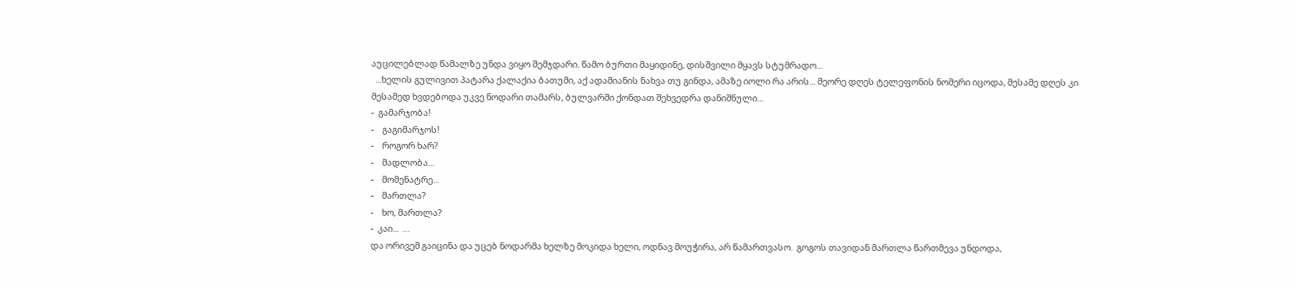აუცილებლად წამალზე უნდა ვიყო შემჯდარი. წამო ბურთი მაყიდინე, დისშვილი მყავს სტუმრადო...
  ...ხელის გულივით პატარა ქალაქია ბათუმი, აქ ადამიანის ნახვა თუ გინდა, ამაზე იოლი რა არის... მეორე დღეს ტელეფონის ნომერი იცოდა, მესამე დღეს კი მესამედ ხვდებოდა უკვე ნოდარი თამარს, ბულვარში ქონდათ შეხვედრა დანიშნული...
-  გამარჯობა!
-    გაგიმარჯოს!
-    როგორ ხარ?
-    მადლობა...
-    მომენატრე...
-    მართლა?
-    ხო, მართლა?
-  კაი...  …
და ორივემ გაიცინა და უცებ ნოდარმა ხელზე მოკიდა ხელი, ოდნავ მოუჭირა, არ წამართვასო.  გოგოს თავიდან მართლა წართმევა უნდოდა,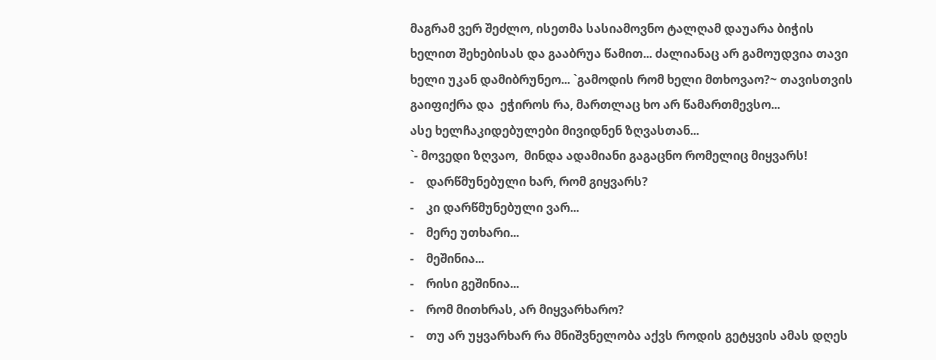მაგრამ ვერ შეძლო, ისეთმა სასიამოვნო ტალღამ დაუარა ბიჭის ხელით შეხებისას და გააბრუა წამით... ძალიანაც არ გამოუდვია თავი ხელი უკან დამიბრუნეო... `გამოდის რომ ხელი მთხოვაო?~ თავისთვის  გაიფიქრა და  ეჭიროს რა, მართლაც ხო არ წამართმევსო...
ასე ხელჩაკიდებულები მივიდნენ ზღვასთან...
`- მოვედი ზღვაო,  მინდა ადამიანი გაგაცნო რომელიც მიყვარს!
-    დარწმუნებული ხარ, რომ გიყვარს?
-    კი დარწმუნებული ვარ...
-    მერე უთხარი...
-    მეშინია...
-    რისი გეშინია...
-    რომ მითხრას, არ მიყვარხარო?
-    თუ არ უყვარხარ რა მნიშვნელობა აქვს როდის გეტყვის ამას დღეს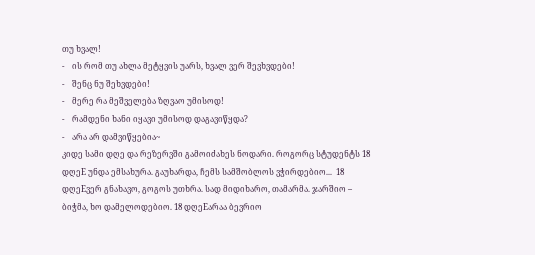თუ ხვალ!
-    ის რომ თუ ახლა მეტყვის უარს, ხვალ ვერ შევხვდები!
-    შენც ნუ შეხვდები!
-    მერე რა მეშველება ზღვაო უმისოდ!
-    რამდენი ხანი იყავი უმისოდ დაგავიწყდა?
-    არა არ დამვიწყებია~
კიდე სამი დღე და რეზერვში გამოიძახეს ნოდარი. როგორც სტუდენტს 18 დღეE უნდა ემსახურა. გაუხარდა, ჩემს სამშობლოს ვჭირდებიო...  18 დღეEვერ გნახავო, გოგოს უთხრა. სად მიდიხარო, თამარმა. ჯარშიო – ბიჭმა, ხო დამელოდებიო. 18 დღეEარაა ბევრიო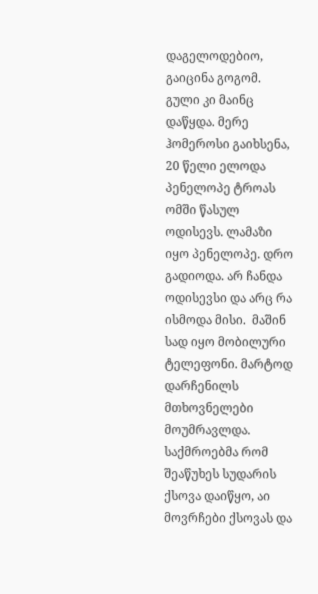დაგელოდებიო, გაიცინა გოგომ. გული კი მაინც დაწყდა. მერე ჰომეროსი გაიხსენა, 20 წელი ელოდა პენელოპე ტროას ომში წასულ ოდისევს. ლამაზი იყო პენელოპე. დრო გადიოდა. არ ჩანდა ოდისევსი და არც რა ისმოდა მისი.  მაშინ სად იყო მობილური ტელეფონი. მარტოდ დარჩენილს მთხოვნელები მოუმრავლდა. საქმროებმა რომ შეაწუხეს სუდარის ქსოვა დაიწყო, აი მოვრჩები ქსოვას და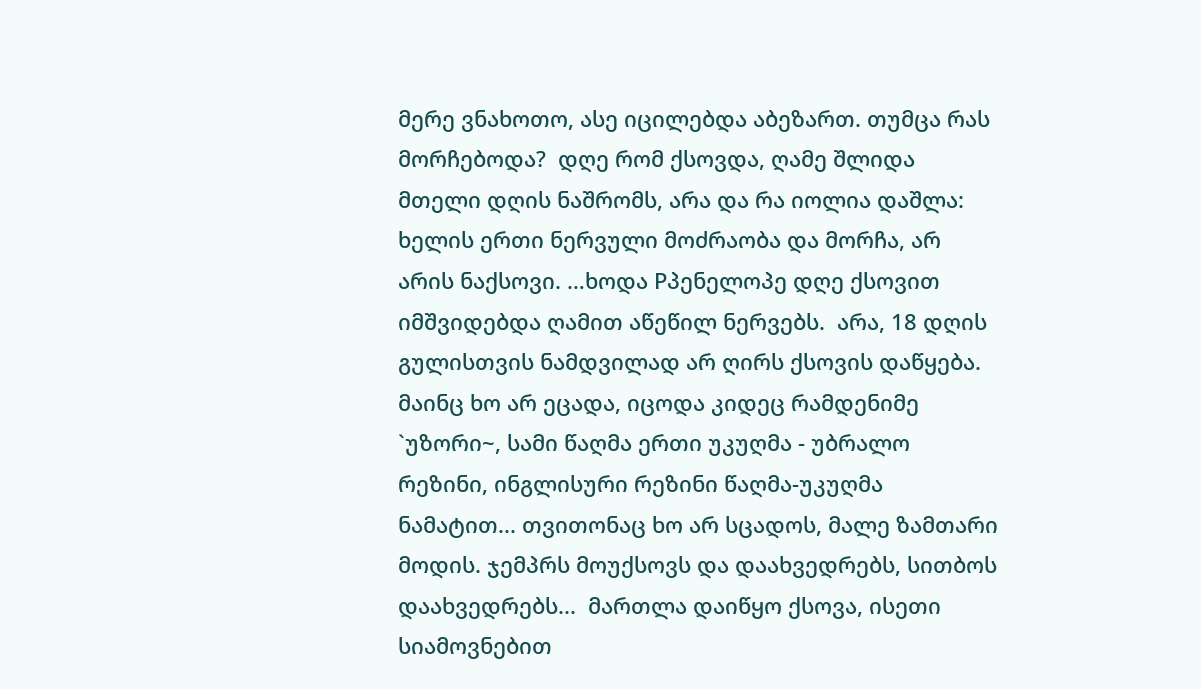მერე ვნახოთო, ასე იცილებდა აბეზართ. თუმცა რას მორჩებოდა?  დღე რომ ქსოვდა, ღამე შლიდა მთელი დღის ნაშრომს, არა და რა იოლია დაშლა: ხელის ერთი ნერვული მოძრაობა და მორჩა, არ არის ნაქსოვი. …ხოდა Pპენელოპე დღე ქსოვით იმშვიდებდა ღამით აწეწილ ნერვებს.  არა, 18 დღის გულისთვის ნამდვილად არ ღირს ქსოვის დაწყება. მაინც ხო არ ეცადა, იცოდა კიდეც რამდენიმე `უზორი~, სამი წაღმა ერთი უკუღმა - უბრალო რეზინი, ინგლისური რეზინი წაღმა-უკუღმა ნამატით... თვითონაც ხო არ სცადოს, მალე ზამთარი მოდის. ჯემპრს მოუქსოვს და დაახვედრებს, სითბოს დაახვედრებს...  მართლა დაიწყო ქსოვა, ისეთი სიამოვნებით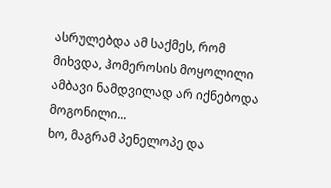ასრულებდა ამ საქმეს, რომ მიხვდა, ჰომეროსის მოყოლილი ამბავი ნამდვილად არ იქნებოდა მოგონილი...
ხო, მაგრამ პენელოპე და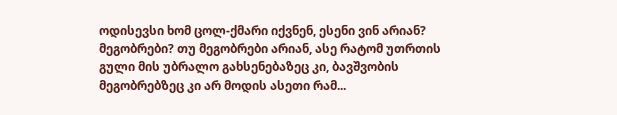ოდისევსი ხომ ცოლ-ქმარი იქვნენ, ესენი ვინ არიან? მეგობრები? თუ მეგობრები არიან, ასე რატომ უთრთის გული მის უბრალო გახსენებაზეც კი, ბავშვობის მეგობრებზეც კი არ მოდის ასეთი რამ...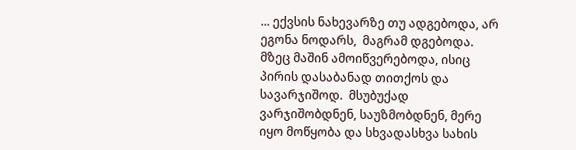... ექვსის ნახევარზე თუ ადგებოდა, არ ეგონა ნოდარს,  მაგრამ დგებოდა. მზეც მაშინ ამოიწვერებოდა, ისიც პირის დასაბანად თითქოს და სავარჯიშოდ.  მსუბუქად ვარჯიშობდნენ, საუზმობდნენ, მერე იყო მოწყობა და სხვადასხვა სახის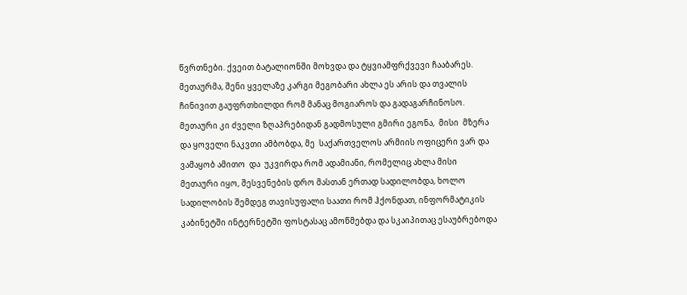წვრთნები. ქვეით ბატალიონში მოხვდა და ტყვიამფრქვევი ჩააბარეს. მეთაურმა, შენი ყველაზე კარგი მეგობარი ახლა ეს არის და თვალის ჩინივით გაუფრთხილდი რომ მანაც მოგიაროს და გადაგარჩინოსო. მეთაური კი ძველი ზღაპრებიდან გადმოსული გმირი ეგონა,  მისი  მზერა და ყოველი ნაკვთი ამბობდა, მე  საქართველოს არმიის ოფიცერი ვარ და ვამაყობ ამითო  და  უკვირდა რომ ადამიანი, რომელიც ახლა მისი მეთაური იყო, შესვენების დრო მასთან ერთად სადილობდა, ხოლო სადილობის შემდეგ თავისუფალი საათი რომ ჰქონდათ, ინფორმატიკის კაბინეტში ინტერნეტში ფოსტასაც ამოწმებდა და სკაიპითაც ესაუბრებოდა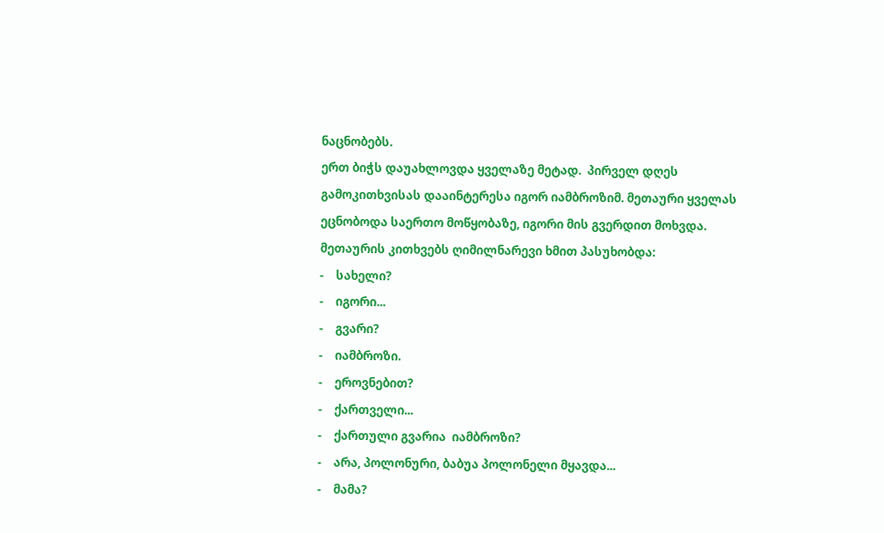ნაცნობებს.
ერთ ბიჭს დაუახლოვდა ყველაზე მეტად.  პირველ დღეს გამოკითხვისას დააინტერესა იგორ იამბროზიმ. მეთაური ყველას ეცნობოდა საერთო მოწყობაზე, იგორი მის გვერდით მოხვდა. მეთაურის კითხვებს ღიმილნარევი ხმით პასუხობდა:
-    სახელი?
-    იგორი...
-    გვარი?
-    იამბროზი.
-    ეროვნებით?
-    ქართველი...
-    ქართული გვარია  იამბროზი?
-    არა, პოლონური, ბაბუა პოლონელი მყავდა...
-    მამა?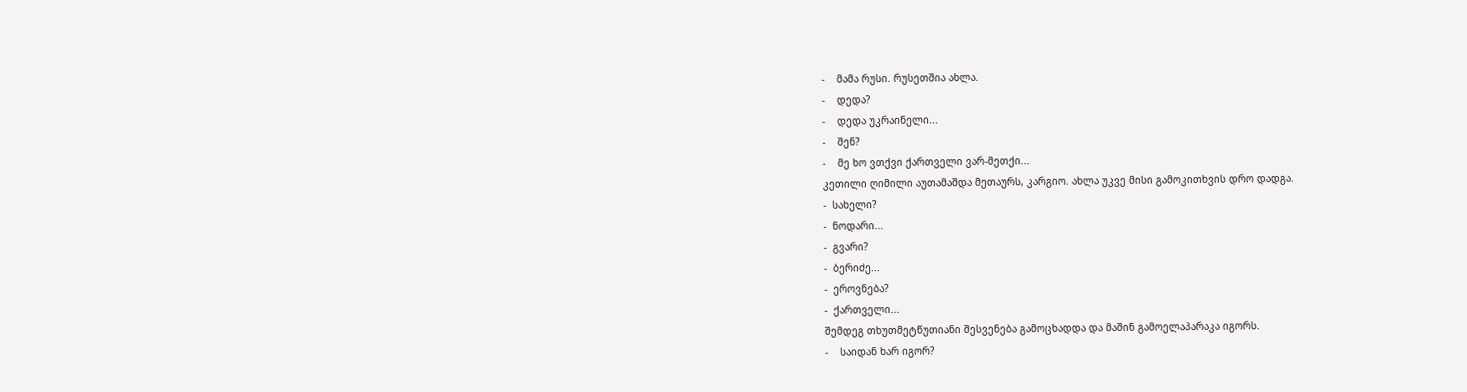-    მამა რუსი. რუსეთშია ახლა.
-    დედა?
-    დედა უკრაინელი...
-    შენ?
-    მე ხო ვთქვი ქართველი ვარ-მეთქი...
კეთილი ღიმილი აუთამაშდა მეთაურს, კარგიო. ახლა უკვე მისი გამოკითხვის დრო დადგა.
-  სახელი?
-  ნოდარი...
-  გვარი?
-  ბერიძე...
-  ეროვნება?
-  ქართველი...
შემდეგ თხუთმეტწუთიანი შესვენება გამოცხადდა და მაშინ გამოელაპარაკა იგორს.
-    საიდან ხარ იგორ?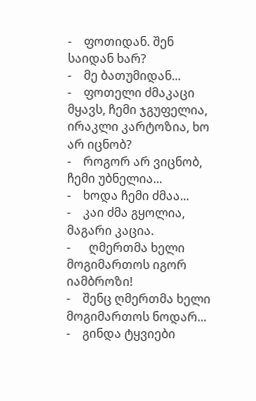-    ფოთიდან. შენ საიდან ხარ?
-    მე ბათუმიდან...
-    ფოთელი ძმაკაცი მყავს, ჩემი ჯგუფელია, ირაკლი კარტოზია, ხო არ იცნობ?
-    როგორ არ ვიცნობ, ჩემი უბნელია...
-    ხოდა ჩემი ძმაა...
-    კაი ძმა გყოლია, მაგარი კაცია.
-      ღმერთმა ხელი მოგიმართოს იგორ იამბროზი!
-    შენც ღმერთმა ხელი მოგიმართოს ნოდარ...
-    გინდა ტყვიები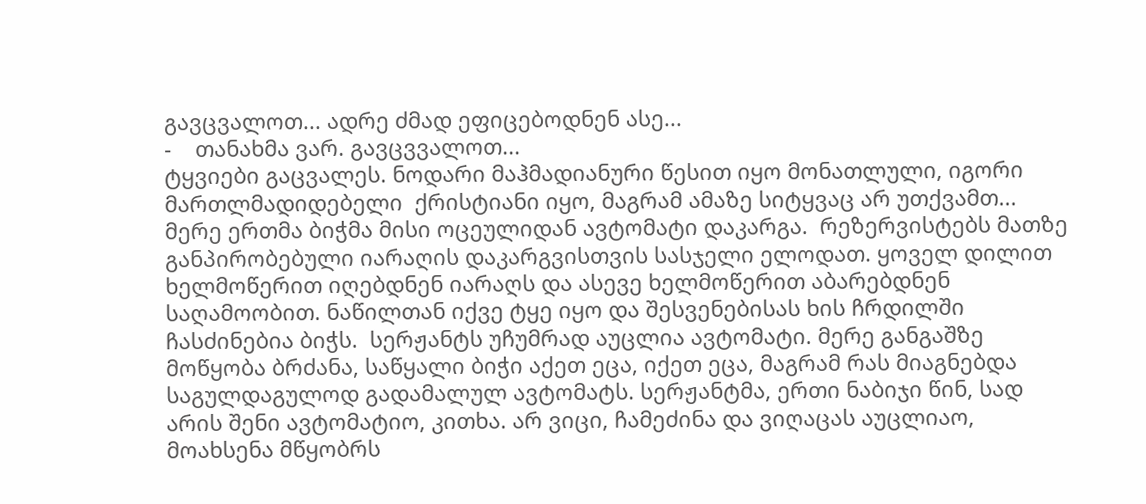გავცვალოთ... ადრე ძმად ეფიცებოდნენ ასე...
-    თანახმა ვარ. გავცვვალოთ...
ტყვიები გაცვალეს. ნოდარი მაჰმადიანური წესით იყო მონათლული, იგორი მართლმადიდებელი  ქრისტიანი იყო, მაგრამ ამაზე სიტყვაც არ უთქვამთ...
მერე ერთმა ბიჭმა მისი ოცეულიდან ავტომატი დაკარგა.  რეზერვისტებს მათზე განპირობებული იარაღის დაკარგვისთვის სასჯელი ელოდათ. ყოველ დილით ხელმოწერით იღებდნენ იარაღს და ასევე ხელმოწერით აბარებდნენ საღამოობით. ნაწილთან იქვე ტყე იყო და შესვენებისას ხის ჩრდილში ჩასძინებია ბიჭს.  სერჟანტს უჩუმრად აუცლია ავტომატი. მერე განგაშზე  მოწყობა ბრძანა, საწყალი ბიჭი აქეთ ეცა, იქეთ ეცა, მაგრამ რას მიაგნებდა  საგულდაგულოდ გადამალულ ავტომატს. სერჟანტმა, ერთი ნაბიჯი წინ, სად არის შენი ავტომატიო, კითხა. არ ვიცი, ჩამეძინა და ვიღაცას აუცლიაო, მოახსენა მწყობრს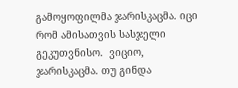გამოყოფილმა ჯარისკაცმა. იცი რომ ამისათვის სასჯელი გეკუთვნისო.  ვიციო, ჯარისკაცმა. თუ გინდა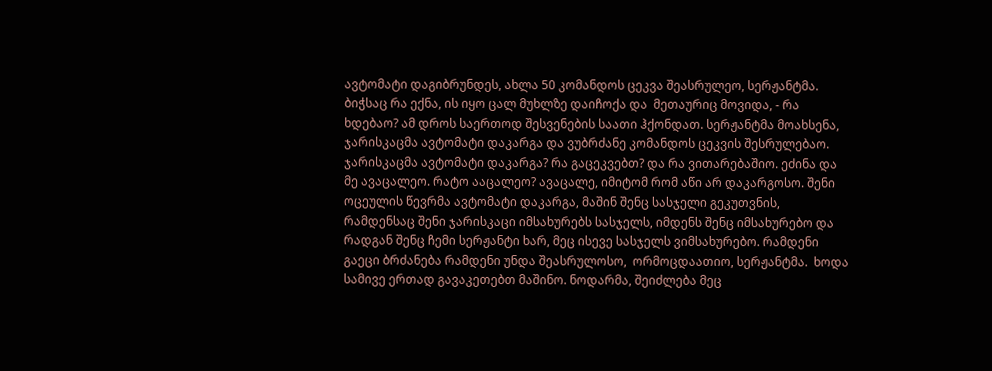ავტომატი დაგიბრუნდეს, ახლა 50 კომანდოს ცეკვა შეასრულეო, სერჟანტმა. ბიჭსაც რა ექნა, ის იყო ცალ მუხლზე დაიჩოქა და  მეთაურიც მოვიდა, - რა ხდებაო? ამ დროს საერთოდ შესვენების საათი ჰქონდათ. სერჟანტმა მოახსენა, ჯარისკაცმა ავტომატი დაკარგა და ვუბრძანე კომანდოს ცეკვის შესრულებაო. ჯარისკაცმა ავტომატი დაკარგა? რა გაცეკვებთ? და რა ვითარებაშიო. ეძინა და მე ავაცალეო. რატო ააცალეო? ავაცალე, იმიტომ რომ აწი არ დაკარგოსო. შენი ოცეულის წევრმა ავტომატი დაკარგა, მაშინ შენც სასჯელი გეკუთვნის, რამდენსაც შენი ჯარისკაცი იმსახურებს სასჯელს, იმდენს შენც იმსახურებო და რადგან შენც ჩემი სერჟანტი ხარ, მეც ისევე სასჯელს ვიმსახურებო. რამდენი გაეცი ბრძანება რამდენი უნდა შეასრულოსო,  ორმოცდაათიო, სერჟანტმა.  ხოდა სამივე ერთად გავაკეთებთ მაშინო. ნოდარმა, შეიძლება მეც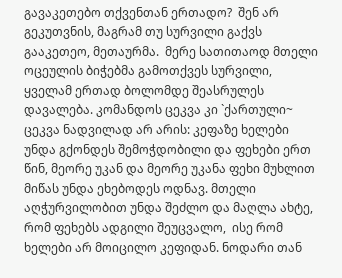გავაკეთებო თქვენთან ერთადო?  შენ არ გეკუთვნის, მაგრამ თუ სურვილი გაქვს გააკეთეო, მეთაურმა.  მერე სათითაოდ მთელი ოცეულის ბიჭებმა გამოთქვეს სურვილი, ყველამ ერთად ბოლომდე შეასრულეს დავალება. კომანდოს ცეკვა კი `ქართული~ ცეკვა ნადვილად არ არის: კეფაზე ხელები უნდა გქონდეს შემოჭდობილი და ფეხები ერთ წინ, მეორე უკან და მეორე უკანა ფეხი მუხლით მიწას უნდა ეხებოდეს ოდნავ. მთელი აღჭურვილობით უნდა შეძლო და მაღლა ახტე, რომ ფეხებს ადგილი შეუცვალო,  ისე რომ ხელები არ მოიცილო კეფიდან. ნოდარი თან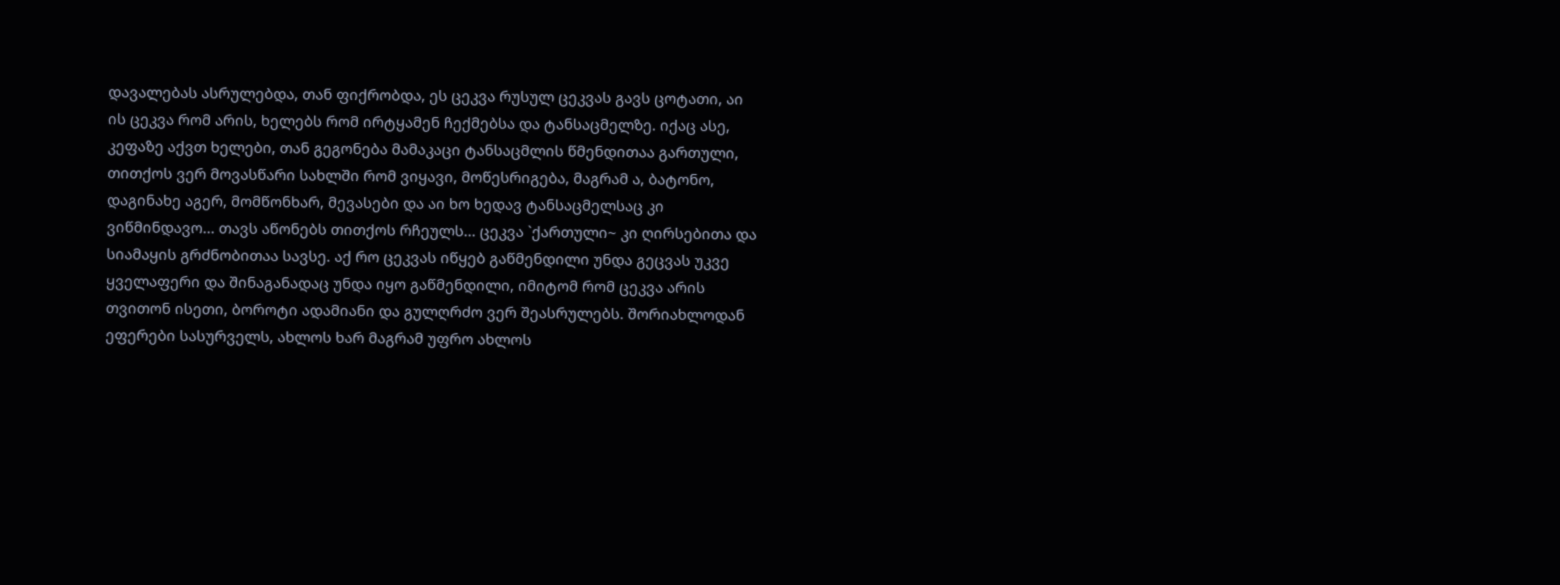დავალებას ასრულებდა, თან ფიქრობდა, ეს ცეკვა რუსულ ცეკვას გავს ცოტათი, აი ის ცეკვა რომ არის, ხელებს რომ ირტყამენ ჩექმებსა და ტანსაცმელზე. იქაც ასე, კეფაზე აქვთ ხელები, თან გეგონება მამაკაცი ტანსაცმლის წმენდითაა გართული, თითქოს ვერ მოვასწარი სახლში რომ ვიყავი, მოწესრიგება, მაგრამ ა, ბატონო, დაგინახე აგერ, მომწონხარ, მევასები და აი ხო ხედავ ტანსაცმელსაც კი ვიწმინდავო... თავს აწონებს თითქოს რჩეულს... ცეკვა `ქართული~ კი ღირსებითა და სიამაყის გრძნობითაა სავსე. აქ რო ცეკვას იწყებ გაწმენდილი უნდა გეცვას უკვე ყველაფერი და შინაგანადაც უნდა იყო გაწმენდილი, იმიტომ რომ ცეკვა არის თვითონ ისეთი, ბოროტი ადამიანი და გულღრძო ვერ შეასრულებს. შორიახლოდან ეფერები სასურველს, ახლოს ხარ მაგრამ უფრო ახლოს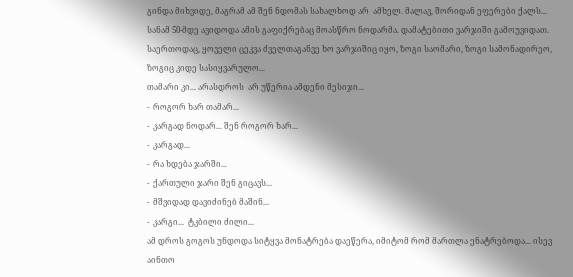გინდა მიხვიდე, მაგრამ ამ შენ ნდომას სახალხოდ არ  ამხელ. მალავ, შორიდან ეფერები ქალს... სანამ 50-მდე ავიდოდა ამის გაფიქრებაც მოასწრო ნოდარმა. დამატებითი ვარჯიში გამოუვიდათ.  საერთოდაც, ყოველი ცეკვა ძველთაგანვე ხო ვარჯიშიც იყო, ზოგი საომარი, ზოგი სამონადირეო, ზოგიც კიდე სასიყვარულო...
თამარი კი... არასდროს  არ უწერია ამდენი მესიჯი...
-  როგორ ხარ თამარ...
-  კარგად ნოდარ... შენ როგორ ხარ...
-  კარგად...
-  რა ხდება ჯარში...
-  ქართული ჯარი შენ გიცავს...
-  მშვიდად დავიძინებ მაშინ...
-  კარგი...  ტკბილი ძილი...
ამ დროს გოგოს უნდოდა სიტყვა მონატრება დაეწერა, იმიტომ რომ მართლა ენატრებოდა... ისევ აინთო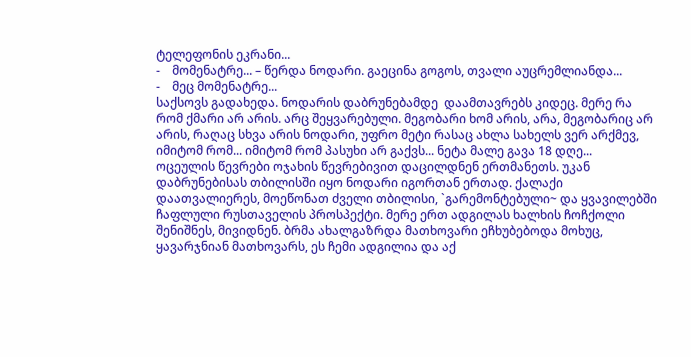ტელეფონის ეკრანი...
-    მომენატრე... – წერდა ნოდარი. გაეცინა გოგოს, თვალი აუცრემლიანდა...
-    მეც მომენატრე...
საქსოვს გადახედა. ნოდარის დაბრუნებამდე  დაამთავრებს კიდეც. მერე რა რომ ქმარი არ არის. არც შეყვარებული. მეგობარი ხომ არის, არა, მეგობარიც არ არის, რაღაც სხვა არის ნოდარი, უფრო მეტი რასაც ახლა სახელს ვერ არქმევ, იმიტომ რომ... იმიტომ რომ პასუხი არ გაქვს... ნეტა მალე გავა 18 დღე...
ოცეულის წევრები ოჯახის წევრებივით დაცილდნენ ერთმანეთს. უკან დაბრუნებისას თბილისში იყო ნოდარი იგორთან ერთად. ქალაქი დაათვალიერეს, მოეწონათ ძველი თბილისი, `გარემონტებული~ და ყვავილებში ჩაფლული რუსთაველის პროსპექტი. მერე ერთ ადგილას ხალხის ჩოჩქოლი შენიშნეს, მივიდნენ. ბრმა ახალგაზრდა მათხოვარი ეჩხუბებოდა მოხუც, ყავარჯნიან მათხოვარს, ეს ჩემი ადგილია და აქ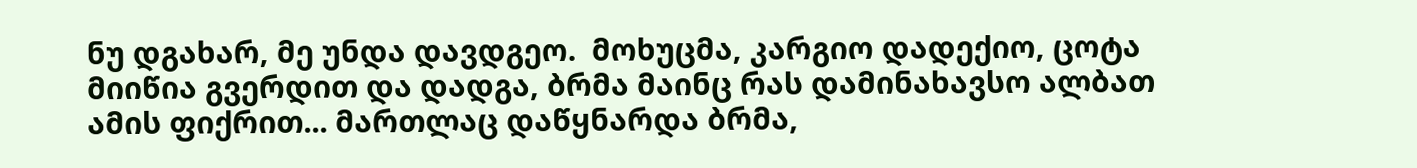ნუ დგახარ, მე უნდა დავდგეო.  მოხუცმა, კარგიო დადექიო, ცოტა მიიწია გვერდით და დადგა, ბრმა მაინც რას დამინახავსო ალბათ ამის ფიქრით... მართლაც დაწყნარდა ბრმა,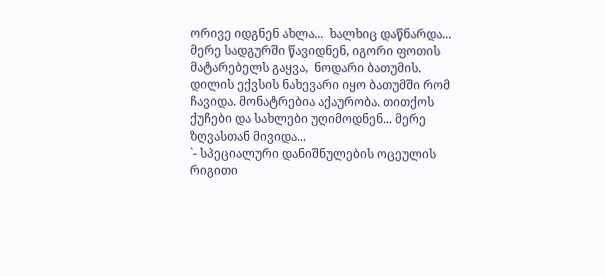ორივე იდგნენ ახლა...  ხალხიც დაწნარდა...
მერე სადგურში წავიდნენ, იგორი ფოთის მატარებელს გაყვა,  ნოდარი ბათუმის. დილის ექვსის ნახევარი იყო ბათუმში რომ ჩავიდა. მონატრებია აქაურობა. თითქოს ქუჩები და სახლები უღიმოდნენ... მერე ზღვასთან მივიდა...
`- სპეციალური დანიშნულების ოცეულის რიგითი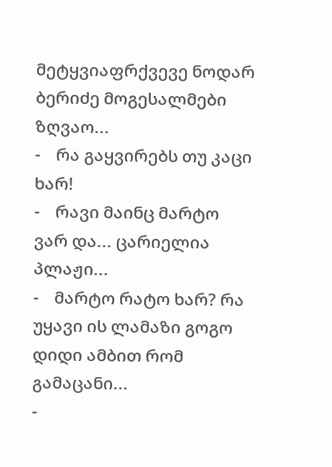მეტყვიაფრქვევე ნოდარ ბერიძე მოგესალმები ზღვაო...
-    რა გაყვირებს თუ კაცი ხარ!
-    რავი მაინც მარტო ვარ და... ცარიელია პლაჟი...
-    მარტო რატო ხარ? რა უყავი ის ლამაზი გოგო დიდი ამბით რომ გამაცანი...
-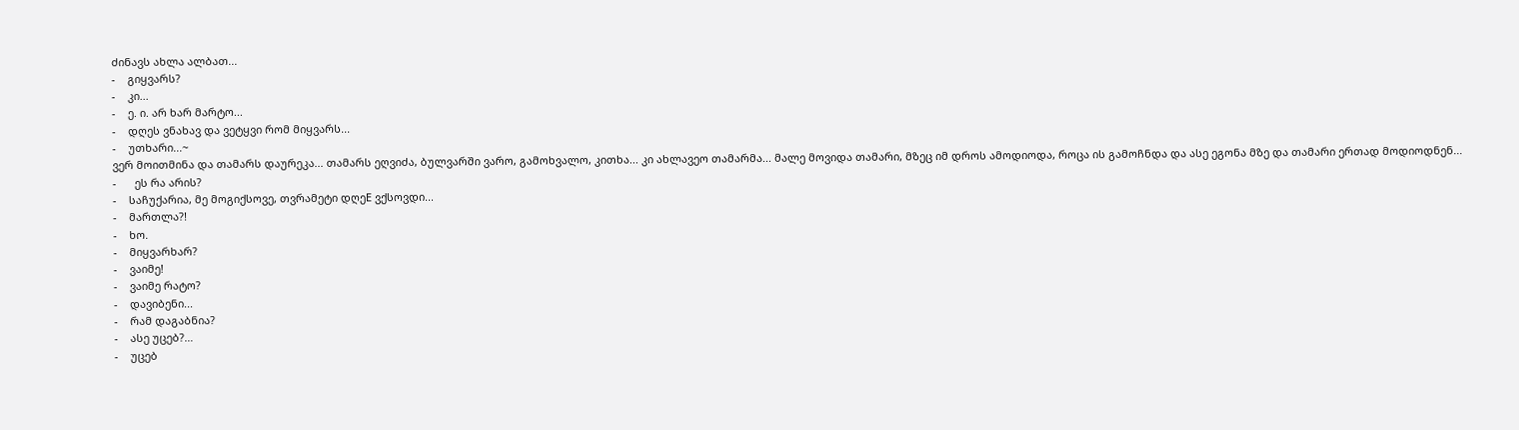ძინავს ახლა ალბათ...
-    გიყვარს?
-    კი...
-    ე. ი. არ ხარ მარტო...
-    დღეს ვნახავ და ვეტყვი რომ მიყვარს...
-    უთხარი...~
ვერ მოითმინა და თამარს დაურეკა... თამარს ეღვიძა, ბულვარში ვარო, გამოხვალო, კითხა... კი ახლავეო თამარმა... მალე მოვიდა თამარი, მზეც იმ დროს ამოდიოდა, როცა ის გამოჩნდა და ასე ეგონა მზე და თამარი ერთად მოდიოდნენ...
-      ეს რა არის?
-    საჩუქარია, მე მოგიქსოვე, თვრამეტი დღეE ვქსოვდი...
-    მართლა?!
-    ხო.
-    მიყვარხარ?
-    ვაიმე!
-    ვაიმე რატო?
-    დავიბენი...
-    რამ დაგაბნია?
-    ასე უცებ?…
-    უცებ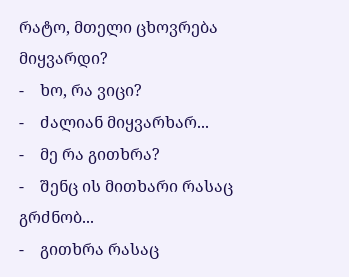რატო, მთელი ცხოვრება მიყვარდი?
-    ხო, რა ვიცი?
-    ძალიან მიყვარხარ...
-    მე რა გითხრა?
-    შენც ის მითხარი რასაც გრძნობ...
-    გითხრა რასაც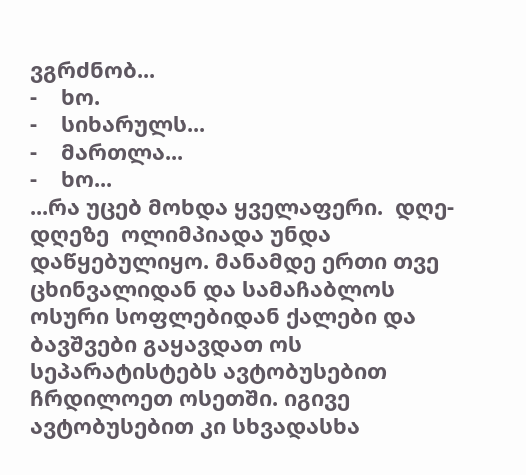ვგრძნობ...
-    ხო.
-    სიხარულს...
-    მართლა...
-    ხო...
...რა უცებ მოხდა ყველაფერი.  დღე-დღეზე  ოლიმპიადა უნდა დაწყებულიყო. მანამდე ერთი თვე ცხინვალიდან და სამაჩაბლოს ოსური სოფლებიდან ქალები და ბავშვები გაყავდათ ოს სეპარატისტებს ავტობუსებით ჩრდილოეთ ოსეთში. იგივე ავტობუსებით კი სხვადასხა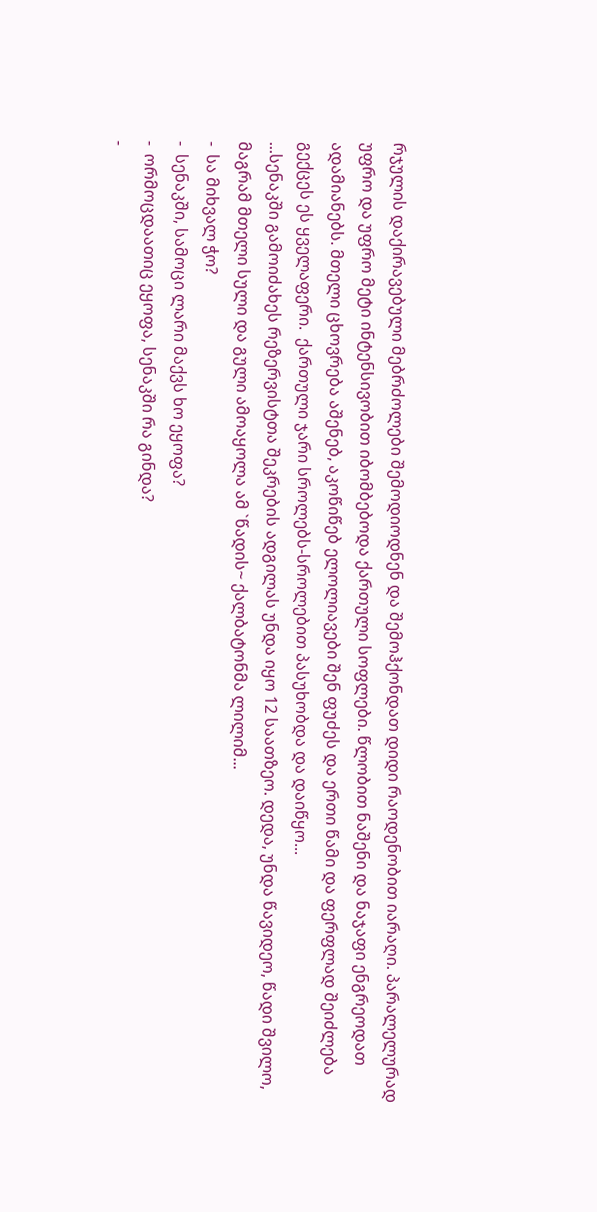რჯულის დაქირავებული მებრძოლები შემოდიოდნენ და შემოჰქონდათ დიდი რაოდენობით იარაღი. პარალელურად უფრო და უფრო მეტი ინტენსივობით იბომბებოდა ქართული სოფლები. წლობით ნაშენი და ნაჯაფი ენგრეოდათ ადამიანებს. მთელი ცხოვრება აშენებ, აკოწიწებ ელოლიავები შენ ფუძეს და ერთი წამი და ფერფლად შეიძლება გექცეს ეს ყველაფერი.  ქართული ჯარი სროლებს-სროლებით პასუხობდა და დაიწყო...
...სენაკში გამოიძახეს რეზერვისტთა შეკრების ადგილას უნდა იყო 12 საათზეო. დედა, უნდა წავიდეო, წადი შვილო, მაგრამ მთელი სული და გული ამოაყოლა ამ `წადის~ ქალბატონმა ლილიმ...
-  სა მიხვალ ჭო?
-  სენაკში, სამოცი ლარი მაქვს ხო ეყოფა?
-  ორმოცდაათიც ეყოფა, სენაკში რა გინდა?
-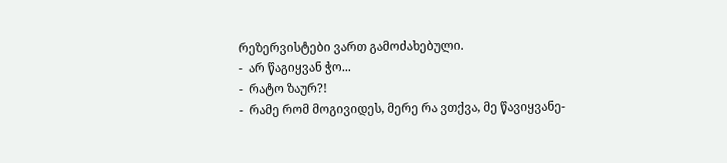რეზერვისტები ვართ გამოძახებული.
-  არ წაგიყვან ჭო...
-  რატო ზაურ?!
-  რამე რომ მოგივიდეს, მერე რა ვთქვა, მე წავიყვანე-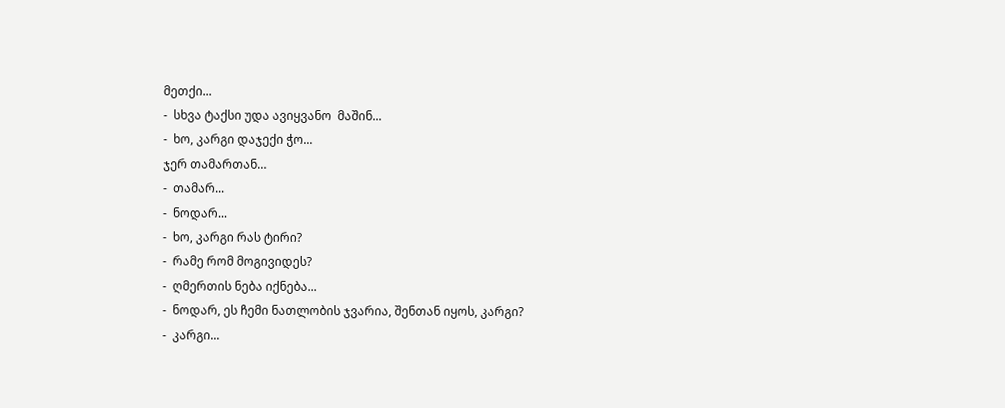მეთქი...
-  სხვა ტაქსი უდა ავიყვანო  მაშინ...
-  ხო, კარგი დაჯექი ჭო...
ჯერ თამართან…
-  თამარ...
-  ნოდარ...
-  ხო, კარგი რას ტირი?
-  რამე რომ მოგივიდეს?
-  ღმერთის ნება იქნება...
-  ნოდარ, ეს ჩემი ნათლობის ჯვარია, შენთან იყოს, კარგი?
-  კარგი...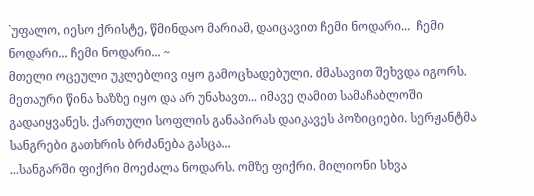`უფალო, იესო ქრისტე, წმინდაო მარიამ, დაიცავით ჩემი ნოდარი...  ჩემი ნოდარი... ჩემი ნოდარი... ~
მთელი ოცეული უკლებლივ იყო გამოცხადებული. ძმასავით შეხვდა იგორს. მეთაური წინა ხაზზე იყო და არ უნახავთ... იმავე ღამით სამაჩაბლოში გადაიყვანეს. ქართული სოფლის განაპირას დაიკავეს პოზიციები. სერჟანტმა სანგრები გათხრის ბრძანება გასცა...
...სანგარში ფიქრი მოეძალა ნოდარს. ომზე ფიქრი. მილიონი სხვა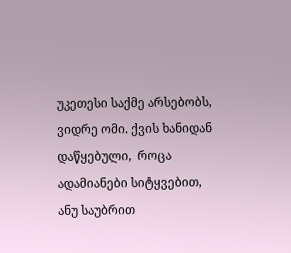უკეთესი საქმე არსებობს, ვიდრე ომი. ქვის ხანიდან დაწყებული,  როცა ადამიანები სიტყვებით, ანუ საუბრით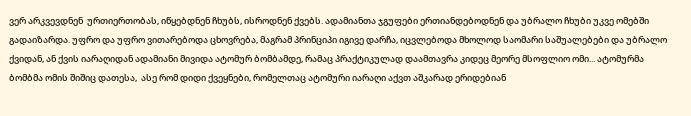ვერ არკვევდნენ  ურთიერთობას, იწყებდნენ ჩხუბს, ისროდნენ ქვებს. ადამიანთა ჯგუფები ერთიანდებოდნენ და უბრალო ჩხუბი უკვე ომებში გადაიზარდა. უფრო და უფრო ვითარებოდა ცხოვრება, მაგრამ პრინციპი იგივე დარჩა, იცვლებოდა მხოლოდ საომარი საშუალებები და უბრალო ქვიდან, ან ქვის იარაღიდან ადამიანი მივიდა ატომურ ბომბამდე, რამაც პრაქტიკულად დაამთავრა კიდეც მეორე მსოფლიო ომი... ატომურმა ბომბმა ომის შიშიც დათესა,  ასე რომ დიდი ქვეყნები, რომელთაც ატომური იარაღი აქვთ აშკარად ერიდებიან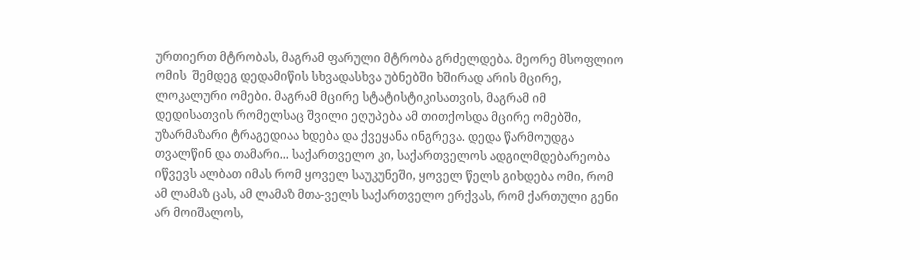ურთიერთ მტრობას, მაგრამ ფარული მტრობა გრძელდება. მეორე მსოფლიო ომის  შემდეგ დედამიწის სხვადასხვა უბნებში ხშირად არის მცირე, ლოკალური ომები. მაგრამ მცირე სტატისტიკისათვის, მაგრამ იმ დედისათვის რომელსაც შვილი ეღუპება ამ თითქოსდა მცირე ომებში, უზარმაზარი ტრაგედიაა ხდება და ქვეყანა ინგრევა. დედა წარმოუდგა თვალწინ და თამარი... საქართველო კი, საქართველოს ადგილმდებარეობა იწვევს ალბათ იმას რომ ყოველ საუკუნეში, ყოველ წელს გიხდება ომი, რომ ამ ლამაზ ცას, ამ ლამაზ მთა-ველს საქართველო ერქვას, რომ ქართული გენი არ მოიშალოს,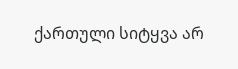ქართული სიტყვა არ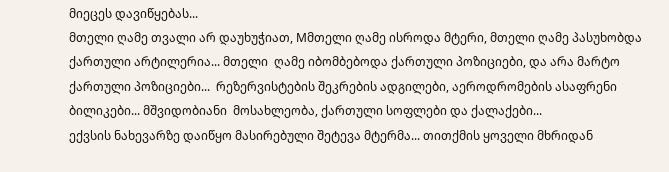მიეცეს დავიწყებას...
მთელი ღამე თვალი არ დაუხუჭიათ, Mმთელი ღამე ისროდა მტერი, მთელი ღამე პასუხობდა ქართული არტილერია... მთელი  ღამე იბომბებოდა ქართული პოზიციები, და არა მარტო ქართული პოზიციები...  რეზერვისტების შეკრების ადგილები, აეროდრომების ასაფრენი ბილიკები... მშვიდობიანი  მოსახლეობა, ქართული სოფლები და ქალაქები...
ექვსის ნახევარზე დაიწყო მასირებული შეტევა მტერმა... თითქმის ყოველი მხრიდან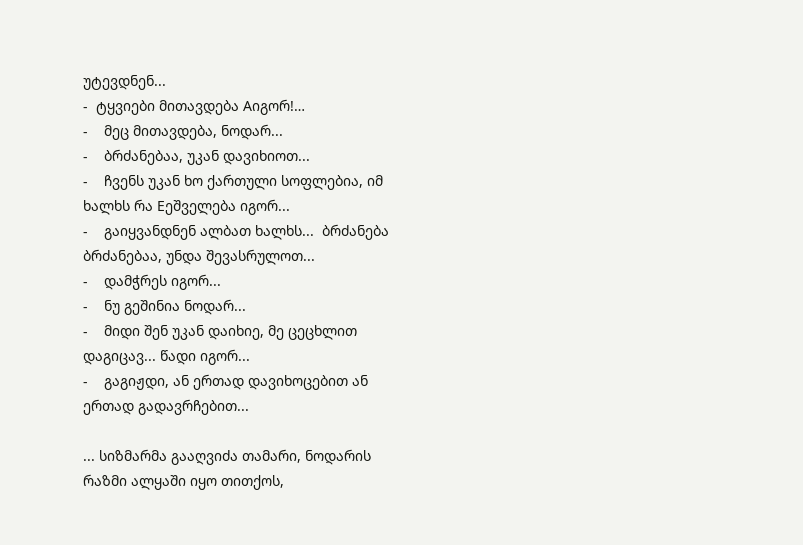უტევდნენ...
-  ტყვიები მითავდება Aიგორ!…
-    მეც მითავდება, ნოდარ...
-    ბრძანებაა, უკან დავიხიოთ...
-    ჩვენს უკან ხო ქართული სოფლებია, იმ ხალხს რა Eეშველება იგორ...
-    გაიყვანდნენ ალბათ ხალხს...  ბრძანება ბრძანებაა, უნდა შევასრულოთ...
-    დამჭრეს იგორ...
-    ნუ გეშინია ნოდარ...
-    მიდი შენ უკან დაიხიე, მე ცეცხლით დაგიცავ... წადი იგორ...
-    გაგიჟდი, ან ერთად დავიხოცებით ან ერთად გადავრჩებით...

... სიზმარმა გააღვიძა თამარი, ნოდარის  რაზმი ალყაში იყო თითქოს,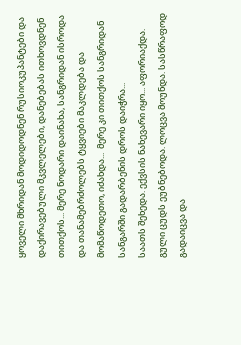ყოველი მხრიდან მოდიდოდნენ რუსიოკუპანტები და დაქირავებული მკვლელები, დანებებას ითხოვდნენ თითქოს... მერე ნოდარი დაინახა, სანგრიდან ისროდა და თანამებრძოლებს ტყვიები მაკლდება და მომაწოდეთო, იძახდა...  მერე კი თითქოს სანგრიდან სანგარში გადარბენის დროს დაიჭრა...
საათს შეხედა. ექვსის ნახევარი იყო... აფორიაქდა. გული ცუდს ეუბნებოდა. ლოცვა მოუნდა. სასწრაფოდ გადაიცვა და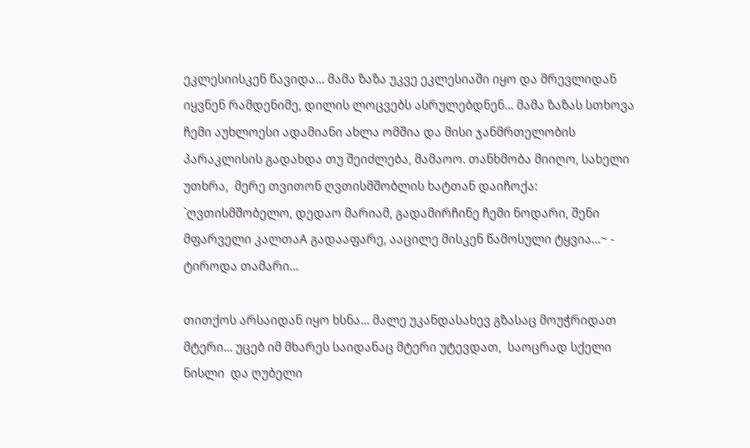ეკლესიისკენ წავიდა... მამა ზაზა უკვე ეკლესიაში იყო და მრევლიდან იყვნენ რამდენიმე, დილის ლოცვებს ასრულებდნენ... მამა ზაზას სთხოვა ჩემი აუხლოესი ადამიანი ახლა ომშია და მისი ჯანმრთელობის პარაკლისის გადახდა თუ შეიძლება, მამაოო. თანხმობა მიიღო, სახელი უთხრა,  მერე თვითონ ღვთისმშობლის ხატთან დაიჩოქა:
`ღვთისმშობელო, დედაო მარიამ, გადამირჩინე ჩემი ნოდარი, შენი მფარველი კალთაA გადააფარე, ააცილე მისკენ წამოსული ტყვია...~ -  ტიროდა თამარი...

თითქოს არსაიდან იყო ხსნა... მალე უკანდასახევ გზასაც მოუჭრიდათ მტერი... უცებ იმ მხარეს საიდანაც მტერი უტევდათ,  საოცრად სქელი ნისლი  და ღუბელი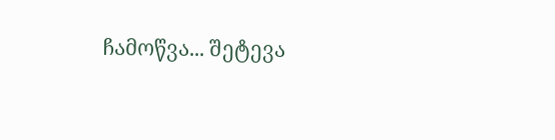ჩამოწვა... შეტევა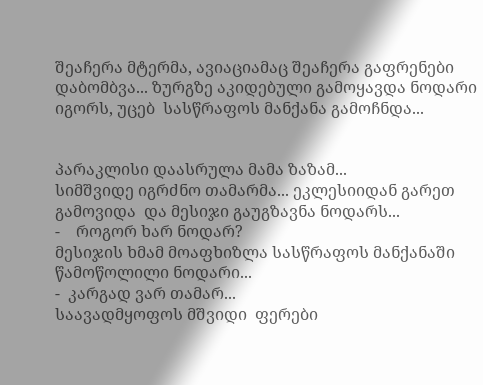შეაჩერა მტერმა, ავიაციამაც შეაჩერა გაფრენები დაბომბვა... ზურგზე აკიდებული გამოყავდა ნოდარი იგორს, უცებ  სასწრაფოს მანქანა გამოჩნდა...


პარაკლისი დაასრულა მამა ზაზამ...
სიმშვიდე იგრძნო თამარმა... ეკლესიიდან გარეთ გამოვიდა  და მესიჯი გაუგზავნა ნოდარს...
-    როგორ ხარ ნოდარ?
მესიჯის ხმამ მოაფხიზლა სასწრაფოს მანქანაში წამოწოლილი ნოდარი...
-  კარგად ვარ თამარ...
საავადმყოფოს მშვიდი  ფერები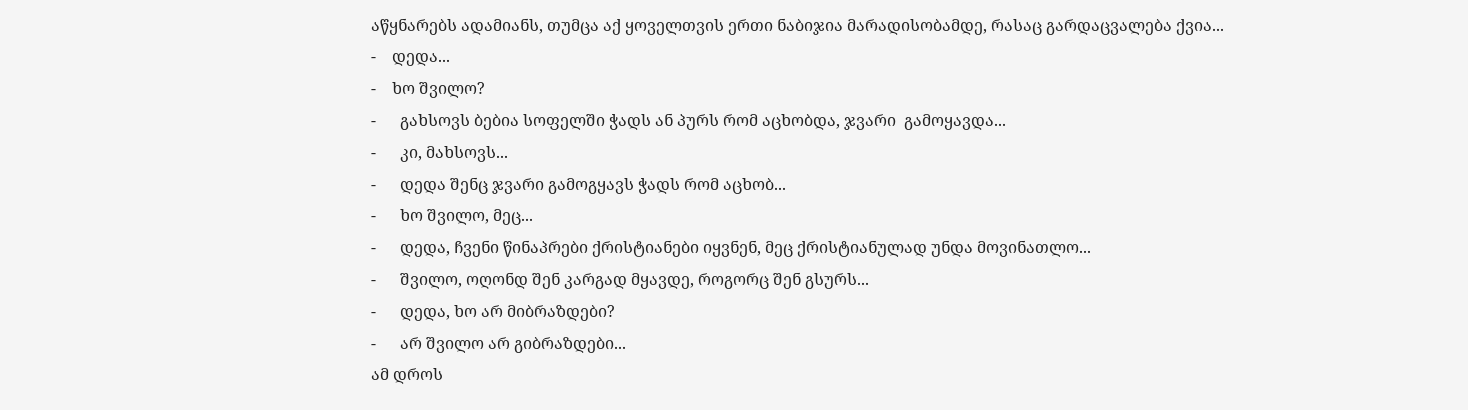აწყნარებს ადამიანს, თუმცა აქ ყოველთვის ერთი ნაბიჯია მარადისობამდე, რასაც გარდაცვალება ქვია...
-    დედა...
-    ხო შვილო?
-      გახსოვს ბებია სოფელში ჭადს ან პურს რომ აცხობდა, ჯვარი  გამოყავდა...
-      კი, მახსოვს...
-      დედა შენც ჯვარი გამოგყავს ჭადს რომ აცხობ...
-      ხო შვილო, მეც...
-      დედა, ჩვენი წინაპრები ქრისტიანები იყვნენ, მეც ქრისტიანულად უნდა მოვინათლო...
-      შვილო, ოღონდ შენ კარგად მყავდე, როგორც შენ გსურს...
-      დედა, ხო არ მიბრაზდები?
-      არ შვილო არ გიბრაზდები...
ამ დროს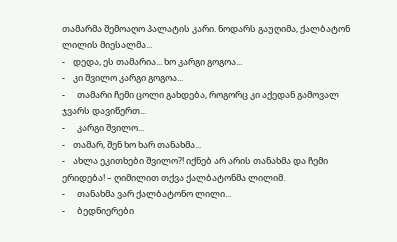თამარმა შემოაღო პალატის კარი. ნოდარს გაუღიმა, ქალბატონ ლილის მიესალმა...
-    დედა, ეს თამარია... ხო კარგი გოგოა...
-    კი შვილო კარგი გოგოა...
-      თამარი ჩემი ცოლი გახდება, როგორც კი აქედან გამოვალ ჯვარს დავიწერთ...
-      კარგი შვილო...
-    თამარ, შენ ხო ხარ თანახმა...
-    ახლა ეკითხები შვილო?! იქნებ არ არის თანახმა და ჩემი ერიდება! – ღიმილით თქვა ქალბატონმა ლილიმ.
-      თანახმა ვარ ქალბატონო ლილი...
-      ბედნიერები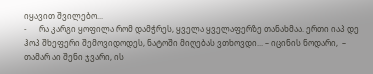იყავით შვილებო...
-      რა კარგი ყოფილა რომ დამჭრეს, ყველა ყველაფერზე თანახმაა. ერთი იაპ დე ჰოპ შხეფერი შემოვიდოდეს, ნატოში მიღებას ვთხოვდი... – იცინის ნოდარი,  – თამარ აი შენი ჯვარი, ის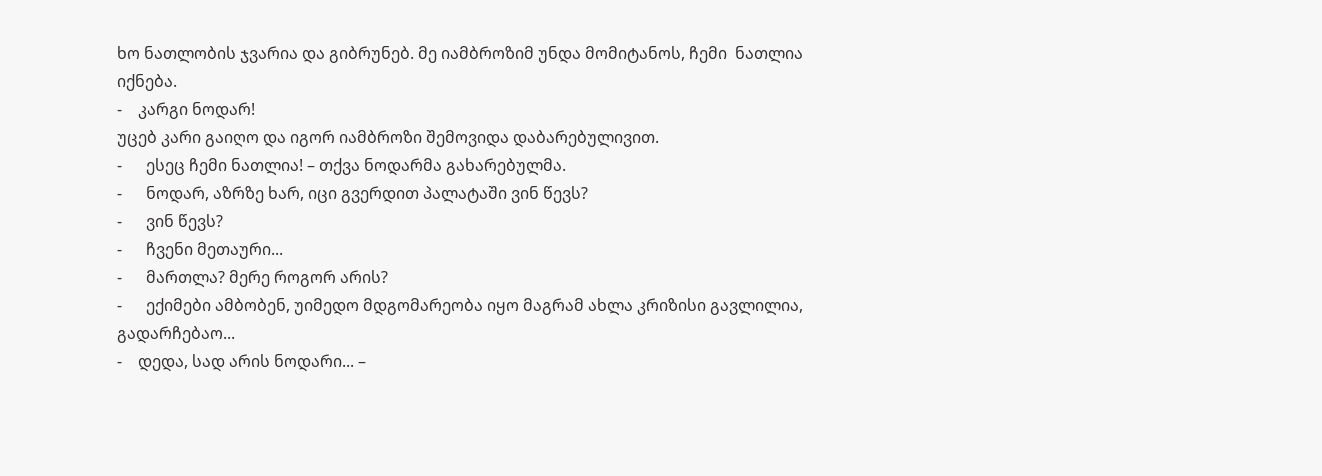ხო ნათლობის ჯვარია და გიბრუნებ. მე იამბროზიმ უნდა მომიტანოს, ჩემი  ნათლია იქნება.
-    კარგი ნოდარ!
უცებ კარი გაიღო და იგორ იამბროზი შემოვიდა დაბარებულივით.
-      ესეც ჩემი ნათლია! – თქვა ნოდარმა გახარებულმა.
-      ნოდარ, აზრზე ხარ, იცი გვერდით პალატაში ვინ წევს?
-      ვინ წევს?
-      ჩვენი მეთაური...
-      მართლა? მერე როგორ არის?
-      ექიმები ამბობენ, უიმედო მდგომარეობა იყო მაგრამ ახლა კრიზისი გავლილია, გადარჩებაო...
-    დედა, სად არის ნოდარი... –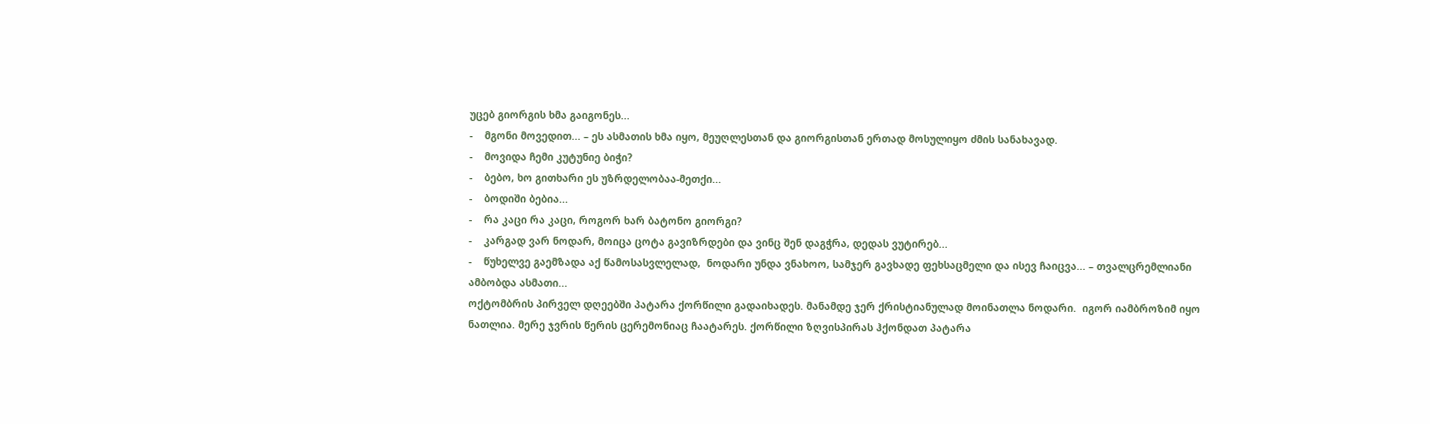უცებ გიორგის ხმა გაიგონეს...
-    მგონი მოვედით... – ეს ასმათის ხმა იყო, მეუღლესთან და გიორგისთან ერთად მოსულიყო ძმის სანახავად.
-    მოვიდა ჩემი კუტუნიე ბიჭი?
-    ბებო, ხო გითხარი ეს უზრდელობაა-მეთქი...
-    ბოდიში ბებია...
-    რა კაცი რა კაცი, როგორ ხარ ბატონო გიორგი?
-    კარგად ვარ ნოდარ, მოიცა ცოტა გავიზრდები და ვინც შენ დაგჭრა, დედას ვუტირებ...
-    წუხელვე გაემზადა აქ წამოსასვლელად,  ნოდარი უნდა ვნახოო, სამჯერ გავხადე ფეხსაცმელი და ისევ ჩაიცვა... – თვალცრემლიანი ამბობდა ასმათი...
ოქტომბრის პირველ დღეებში პატარა ქორწილი გადაიხადეს. მანამდე ჯერ ქრისტიანულად მოინათლა ნოდარი.  იგორ იამბროზიმ იყო ნათლია. მერე ჯვრის წერის ცერემონიაც ჩაატარეს. ქორწილი ზღვისპირას ჰქონდათ პატარა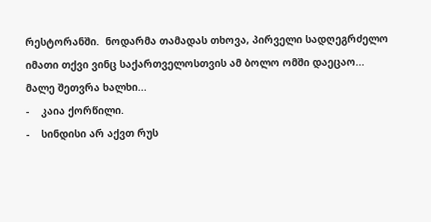რესტორანში.  ნოდარმა თამადას თხოვა, პირველი სადღეგრძელო იმათი თქვი ვინც საქართველოსთვის ამ ბოლო ომში დაეცაო...
მალე შეთვრა ხალხი...
-    კაია ქორწილი.
-    სინდისი არ აქვთ რუს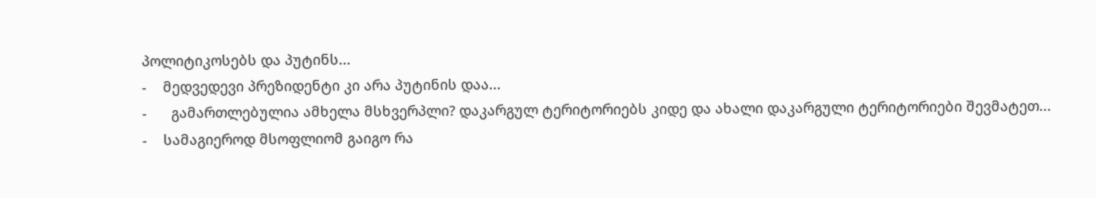პოლიტიკოსებს და პუტინს...
-    მედვედევი პრეზიდენტი კი არა პუტინის დაა...
-      გამართლებულია ამხელა მსხვერპლი? დაკარგულ ტერიტორიებს კიდე და ახალი დაკარგული ტერიტორიები შევმატეთ...
-    სამაგიეროდ მსოფლიომ გაიგო რა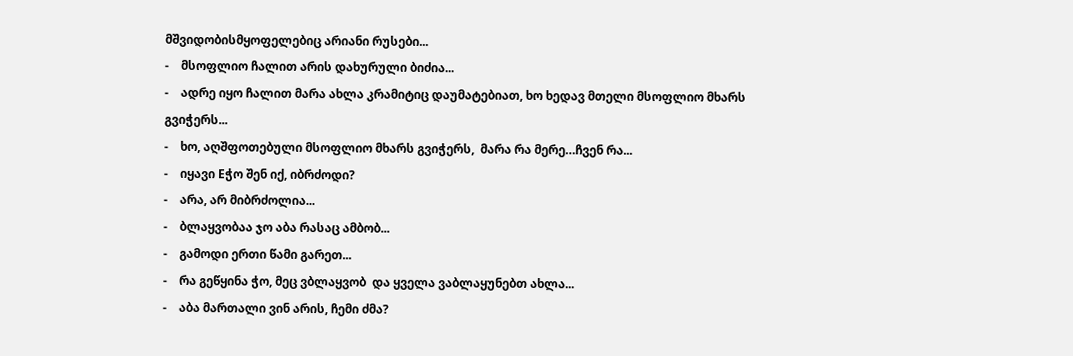მშვიდობისმყოფელებიც არიანი რუსები...
-    მსოფლიო ჩალით არის დახურული ბიძია...
-    ადრე იყო ჩალით მარა ახლა კრამიტიც დაუმატებიათ, ხო ხედავ მთელი მსოფლიო მხარს გვიჭერს...
-    ხო, აღშფოთებული მსოფლიო მხარს გვიჭერს,  მარა რა მერე…ჩვენ რა...
-    იყავი Eჭო შენ იქ, იბრძოდი?
-    არა, არ მიბრძოლია...
-    ბლაყვობაა ჯო აბა რასაც ამბობ...
-    გამოდი ერთი წამი გარეთ...
-    რა გეწყინა ჭო, მეც ვბლაყვობ  და ყველა ვაბლაყუნებთ ახლა...
-    აბა მართალი ვინ არის, ჩემი ძმა?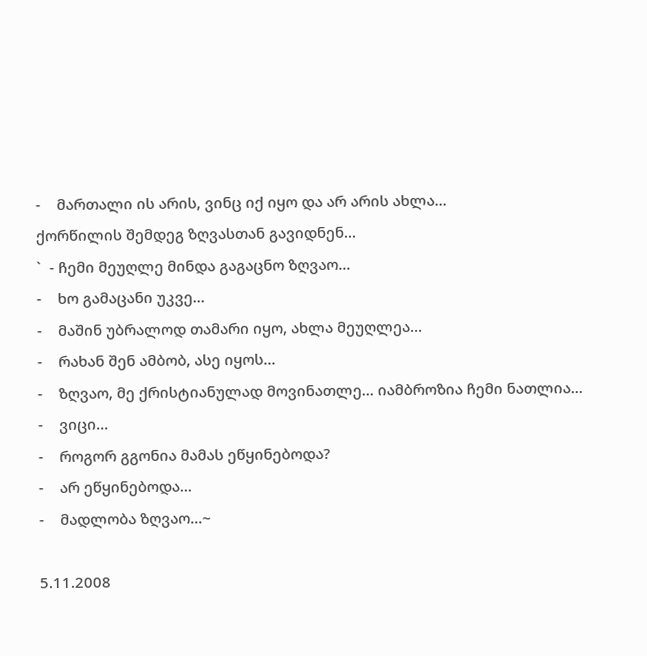-    მართალი ის არის, ვინც იქ იყო და არ არის ახლა...
ქორწილის შემდეგ ზღვასთან გავიდნენ...
`  - ჩემი მეუღლე მინდა გაგაცნო ზღვაო...
-    ხო გამაცანი უკვე...
-    მაშინ უბრალოდ თამარი იყო, ახლა მეუღლეა...
-    რახან შენ ამბობ, ასე იყოს...
-    ზღვაო, მე ქრისტიანულად მოვინათლე... იამბროზია ჩემი ნათლია...
-    ვიცი...
-    როგორ გგონია მამას ეწყინებოდა?
-    არ ეწყინებოდა...
-    მადლობა ზღვაო...~

5.11.2008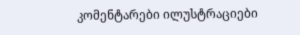კომენტარები ილუსტრაციები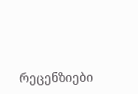რეცენზიები